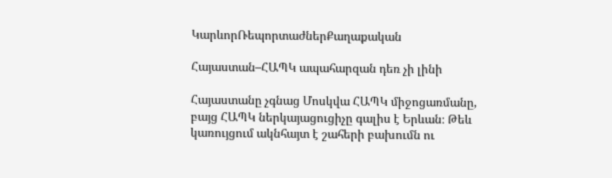ԿարևորՌեպորտաժներՔաղաքական

Հայաստան–ՀԱՊԿ ապահարզան դեռ չի լինի

Հայաստանը չգնաց Մոսկվա ՀԱՊԿ միջոցառմանը, բայց ՀԱՊԿ ներկայացուցիչը գալիս է Երևան։ Թեև կառույցում ակնհայտ է շահերի բախումն ու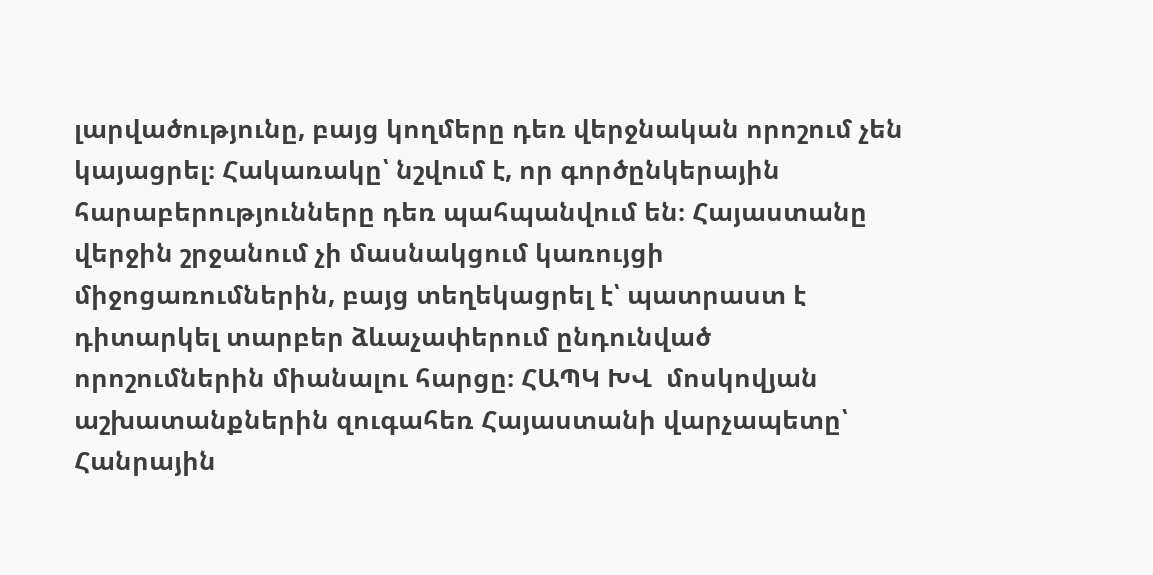լարվածությունը, բայց կողմերը դեռ վերջնական որոշում չեն կայացրել։ Հակառակը՝ նշվում է, որ գործընկերային հարաբերությունները դեռ պահպանվում են։ Հայաստանը վերջին շրջանում չի մասնակցում կառույցի միջոցառումներին, բայց տեղեկացրել է՝ պատրաստ է դիտարկել տարբեր ձևաչափերում ընդունված որոշումներին միանալու հարցը։ ՀԱՊԿ ԽՎ  մոսկովյան աշխատանքներին զուգահեռ Հայաստանի վարչապետը՝ Հանրային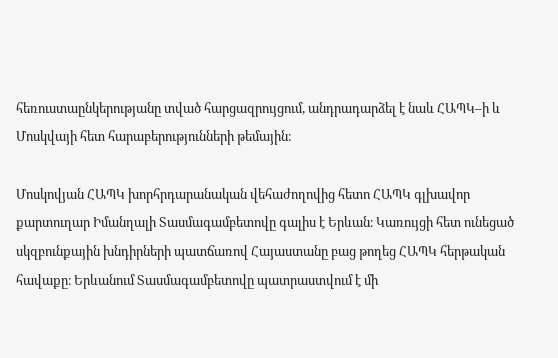հեռուստաընկերությանը տված հարցազրույցում, անդրադարձել է նաև ՀԱՊԿ–ի և Մոսկվայի հետ հարաբերությունների թեմային։

Մոսկովյան ՀԱՊԿ խորհրդարանական վեհաժողովից հետո ՀԱՊԿ գլխավոր քարտուղար Իմանղալի Տասմագամբետովը գալիս է Երևան։ Կառույցի հետ ունեցած սկզբունքային խնդիրների պատճառով Հայաստանը բաց թողեց ՀԱՊԿ հերթական հավաքը։ Երևանում Տասմագամբետովը պատրաստվում է մի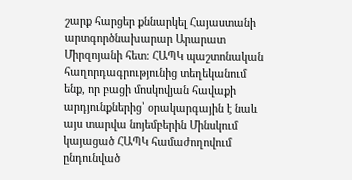շարք հարցեր քննարկել Հայաստանի արտգործնախարար Արարատ Միրզոյանի հետ։ ՀԱՊԿ պաշտոնական հաղորդագրությունից տեղեկանում ենք, որ բացի մոսկովյան հավաքի արդյունքներից՝ օրակարգային է նաև այս տարվա նոյեմբերին Մինսկում կայացած ՀԱՊԿ համաժողովում ընդունված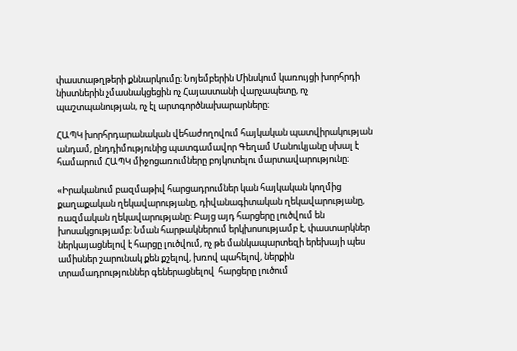փաստաթղթերի քննարկումը։ Նոյեմբերին Մինսկում կառույցի խորհրդի նիստներին չմասնակցեցին ոչ Հայաստանի վարչապետը, ոչ պաշտպանության, ոչ էլ արտգործնախարարները։

ՀԱՊԿ խորհրդարանական վեհաժողովում հայկական պատվիրակության անդամ, ընդդիմությունից պատգամավոր Գեղամ Մանուկյանը սխալ է համարում ՀԱՊԿ միջոցառումները բոյկոտելու մարտավարությունը։

«Իրականում բազմաթիվ հարցադրումներ կան հայկական կողմից քաղաքական ղեկավարությանը, դիվանագիտական ղեկավարությանը, ռազմական ղեկավարությանը։ Բայց այդ հարցերը լուծվում են խոսակցությամբ։ Նման հարթակներում երկխոսությամբ է, փաստարկներ ներկայացնելով է հարցը լուծվում, ոչ թե մանկապարտեզի երեխայի պես ամիսներ շարունակ քեն քշելով, խռով պահելով, ներքին տրամադրություններ գեներացնելով  հարցերը լուծում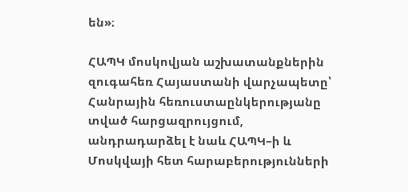են»։

ՀԱՊԿ մոսկովյան աշխատանքներին զուգահեռ Հայաստանի վարչապետը՝ Հանրային հեռուստաընկերությանը տված հարցազրույցում, անդրադարձել է նաև ՀԱՊԿ–ի և Մոսկվայի հետ հարաբերությունների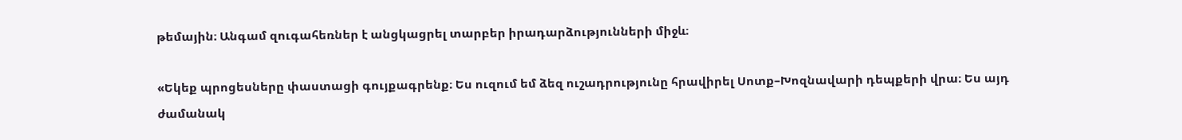թեմային։ Անգամ զուգահեռներ է անցկացրել տարբեր իրադարձությունների միջև։

«Եկեք պրոցեսները փաստացի գույքագրենք։ Ես ուզում եմ ձեզ ուշադրությունը հրավիրել Սոտք–Խոզնավարի դեպքերի վրա։ Ես այդ ժամանակ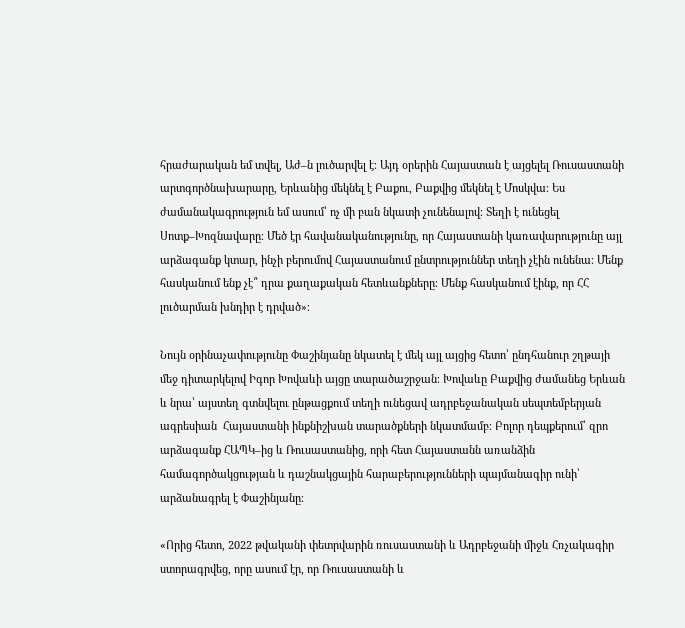հրաժարական եմ տվել, Աժ–ն լուծարվել է։ Այդ օրերին Հայաստան է այցելել Ռուսաստանի արտգործնախարարը, Երևանից մեկնել է Բաքու, Բաքվից մեկնել է Մոսկվա։ Ես ժամանակագրություն եմ ասում՝ ոչ մի բան նկատի չունենալով։ Տեղի է ունեցել Սոտք–Խոզնավարը։ Մեծ էր հավանականությունը, որ Հայաստանի կառավարությունը այլ արձագանք կտար, ինչի բերումով Հայաստանում ընտրություններ տեղի չէին ունենա։ Մենք հասկանում ենք չէ՞ դրա քաղաքական հետևանքները։ Մենք հասկանում էինք, որ ՀՀ լուծարման խնդիր է դրված»։

Նույն օրինաչափությունը Փաշինյանը նկատել է մեկ այլ այցից հետո՝ ընդհանուր շղթայի մեջ դիտարկելով Իգոր Խովաևի այցը տարածաշրջան։ Խովաևը Բաքվից ժամանեց Երևան և նրա՝ այստեղ գտնվելու ընթացքում տեղի ունեցավ ադրբեջանական սեպտեմբերյան ագրեսիան  Հայաստանի ինքնիշխան տարածքների նկատմամբ։ Բոլոր դեպքերում՝ զրո արձագանք ՀԱՊԿ–ից և Ռուսաստանից, որի հետ Հայաստանն առանձին համագործակցության և դաշնակցային հարաբերությունների պայմանագիր ունի՝ արձանագրել է Փաշինյանը։

«Որից հետո, 2022 թվականի փետրվարին ռուսաստանի և Ադրբեջանի միջև Հռչակագիր ստորագրվեց, որը ասում էր, որ Ռուսաստանի և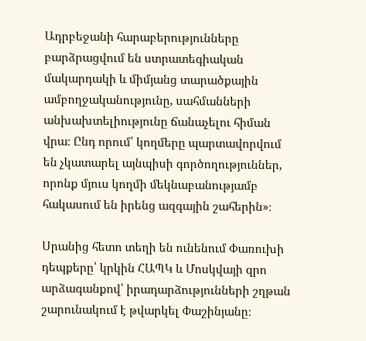Ադրբեջանի հարաբերությունները բարձրացվում են ստրատեգիական մակարդակի և միմյանց տարածքային ամբողջականությունը, սահմանների անխախտելիությունը ճանաչելու հիման վրա։ Ընդ որում՝ կողմերը պարտավորվում են չկատարել այնպիսի գործողություններ, որոնք մյուս կողմի մեկնաբանությամբ հակասում են իրենց ազգային շահերին»։

Սրանից հետո տեղի են ունենում Փառուխի դեպքերը՝ կրկին ՀԱՊԿ և Մոսկվայի զրո արձագանքով՝ իրադարձությունների շղթան շարունակում է թվարկել Փաշինյանը։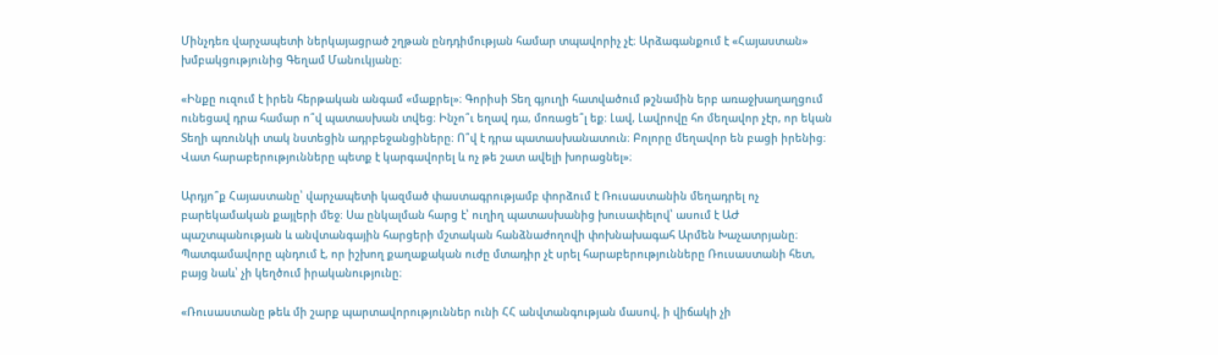Մինչդեռ վարչապետի ներկայացրած շղթան ընդդիմության համար տպավորիչ չէ։ Արձագանքում է «Հայաստան» խմբակցությունից Գեղամ Մանուկյանը։

«Ինքը ուզում է իրեն հերթական անգամ «մաքրել»։ Գորիսի Տեղ գյուղի հատվածում թշնամին երբ առաջխաղաղցում ունեցավ դրա համար ո՞վ պատասխան տվեց։ Ինչո՞ւ եղավ դա, մոռացե՞լ եք։ Լավ, Լավրովը հո մեղավոր չէր, որ եկան Տեղի պռունկի տակ նստեցին ադրբեջանցիները։ Ո՞վ է դրա պատասխանատուն։ Բոլորը մեղավոր են բացի իրենից։ Վատ հարաբերությունները պետք է կարգավորել և ոչ թե շատ ավելի խորացնել»։

Արդյո՞ք Հայաստանը՝ վարչապետի կազմած փաստագրությամբ փորձում է Ռուսաստանին մեղադրել ոչ բարեկամական քայլերի մեջ։ Սա ընկալման հարց է՝ ուղիղ պատասխանից խուսափելով՝ ասում է ԱԺ պաշտպանության և անվտանգային հարցերի մշտական հանձնաժողովի փոխնախագահ Արմեն Խաչատրյանը։ Պատգամավորը պնդում է, որ իշխող քաղաքական ուժը մտադիր չէ սրել հարաբերությունները Ռուսաստանի հետ, բայց նաև՝ չի կեղծում իրականությունը։

«Ռուսաստանը թեև մի շարք պարտավորություններ ունի ՀՀ անվտանգության մասով, ի վիճակի չի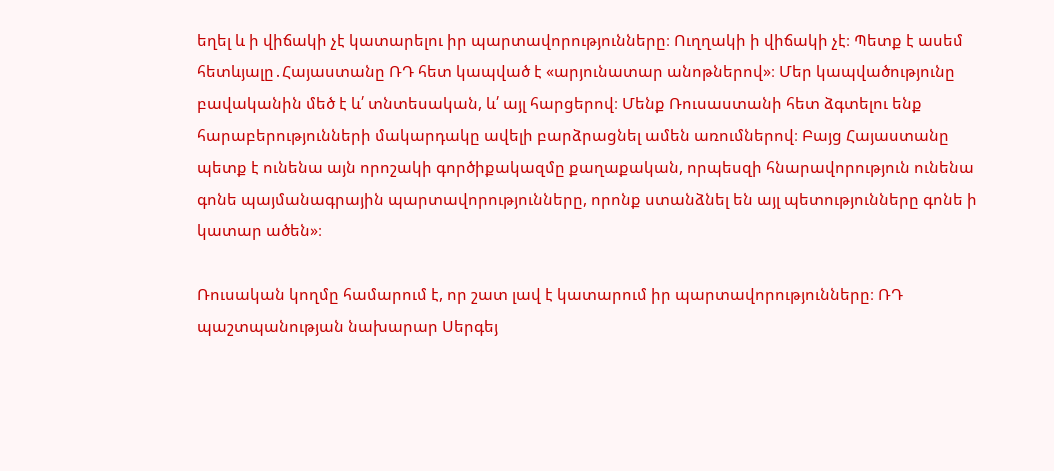եղել և ի վիճակի չէ կատարելու իր պարտավորությունները։ Ուղղակի ի վիճակի չէ։ Պետք է ասեմ հետևյալը․Հայաստանը ՌԴ հետ կապված է «արյունատար անոթներով»։ Մեր կապվածությունը բավականին մեծ է և՛ տնտեսական, և՛ այլ հարցերով։ Մենք Ռուսաստանի հետ ձգտելու ենք հարաբերությունների մակարդակը ավելի բարձրացնել ամեն առումներով։ Բայց Հայաստանը պետք է ունենա այն որոշակի գործիքակազմը քաղաքական, որպեսզի հնարավորություն ունենա գոնե պայմանագրային պարտավորությունները, որոնք ստանձնել են այլ պետությունները գոնե ի կատար ածեն»։

Ռուսական կողմը համարում է, որ շատ լավ է կատարում իր պարտավորությունները։ ՌԴ պաշտպանության նախարար Սերգեյ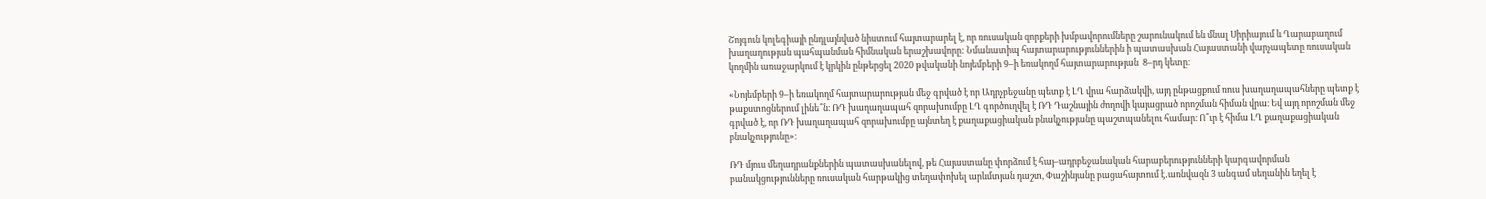Շոյգուն կոլեգիայի ընդլայնված նիստում հայտարարել է, որ ռուսական զորքերի խմբավորումները շարունակում են մնալ Սիրիայում և Ղարաբաղում խաղաղության պահպանման հիմնական երաշխավորը: Նմանատիպ հայտարարություններին ի պատասխան Հայաստանի վարչապետը ռուսական կողմին առաջարկում է կրկին ընթերցել 2020 թվականի նոյեմբերի 9–ի եռակողմ հայտարարության  8–րդ կետը։

«Նոյեմբերի 9–ի եռակողմ հայտարարության մեջ գրված է որ Ադրչբեջանը պետք է ԼՂ վրա հարձակվի, այդ ընթացքում ռուս խաղաղապահները պետք է թաքստոցներում լինե՞ն։ ՌԴ խաղաղապահ զորախումբը ԼՂ գործուղվել է ՌԴ Դաշնային ժողովի կայացրած որոշման հիման վրա։ Եվ այդ որոշման մեջ գրված է, որ ՌԴ խաղաղապահ զորախումբը այնտեղ է քաղաքացիական բնակչությանը պաշտպանելու համար։ Ո՞ւր է հիմա ԼՂ քաղաքացիական բնակչությունը»։

ՌԴ մյուս մեղադրանքներին պատասխանելով, թե Հայաստանը փորձում է հայ–ադրբեջանական հարաբերությունների կարգավորման բանակցությունները ռուսական հարթակից տեղափոխել արևմտյան դաշտ, Փաշինյանը բացահայտում է․առնվազն 3 անգամ սեղանին եղել է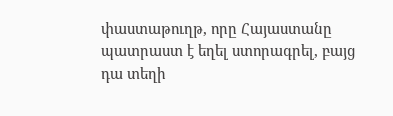փաստաթուղթ, որը Հայաստանը պատրաստ է եղել ստորագրել, բայց դա տեղի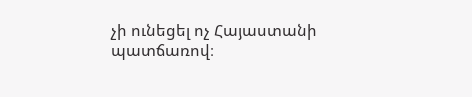չի ունեցել ոչ Հայաստանի պատճառով։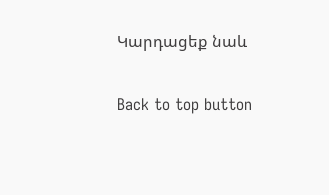Կարդացեք նաև

Back to top button